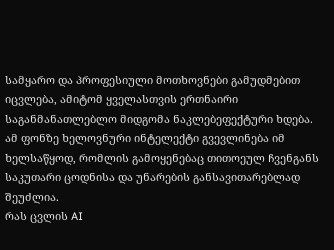სამყარო და პროფესიული მოთხოვნები გამუდმებით იცვლება, ამიტომ ყველასთვის ერთნაირი საგანმანათლებლო მიდგომა ნაკლებეფექტური ხდება. ამ ფონზე ხელოვნური ინტელექტი გვევლინება იმ ხელსაწყოდ, რომლის გამოყენებაც თითოეულ ჩვენგანს საკუთარი ცოდნისა და უნარების განსავითარებლად შეუძლია.
რას ცვლის AI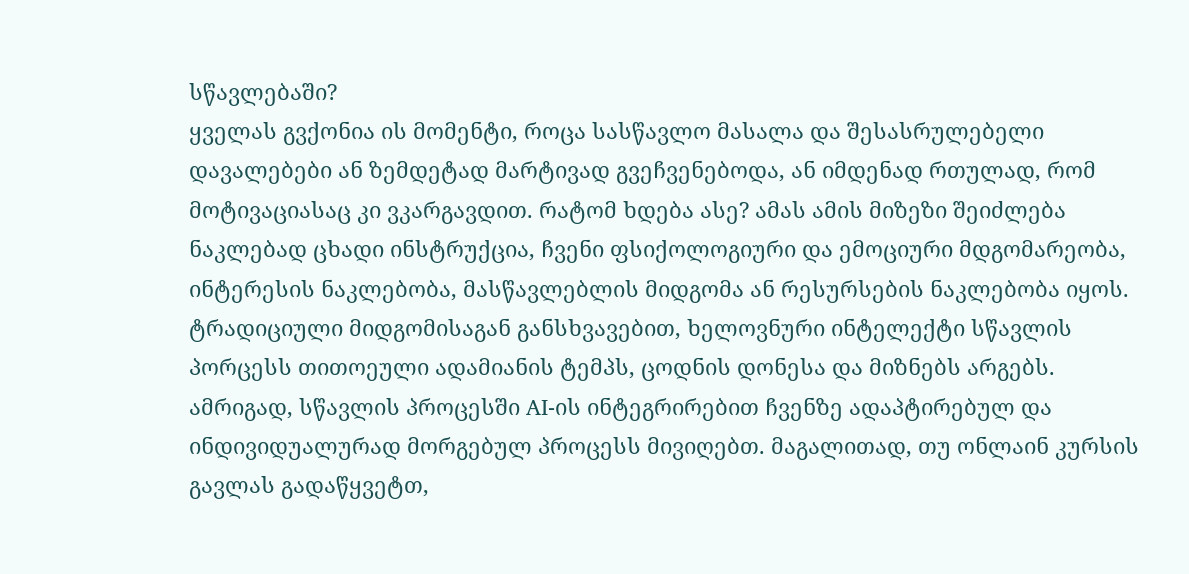სწავლებაში?
ყველას გვქონია ის მომენტი, როცა სასწავლო მასალა და შესასრულებელი დავალებები ან ზემდეტად მარტივად გვეჩვენებოდა, ან იმდენად რთულად, რომ მოტივაციასაც კი ვკარგავდით. რატომ ხდება ასე? ამას ამის მიზეზი შეიძლება ნაკლებად ცხადი ინსტრუქცია, ჩვენი ფსიქოლოგიური და ემოციური მდგომარეობა, ინტერესის ნაკლებობა, მასწავლებლის მიდგომა ან რესურსების ნაკლებობა იყოს. ტრადიციული მიდგომისაგან განსხვავებით, ხელოვნური ინტელექტი სწავლის პორცესს თითოეული ადამიანის ტემპს, ცოდნის დონესა და მიზნებს არგებს.
ამრიგად, სწავლის პროცესში AI-ის ინტეგრირებით ჩვენზე ადაპტირებულ და ინდივიდუალურად მორგებულ პროცესს მივიღებთ. მაგალითად, თუ ონლაინ კურსის გავლას გადაწყვეტთ,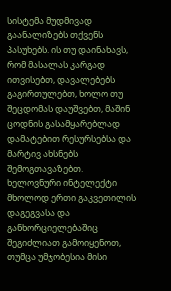სისტემა მუდმივად გაანალიზებს თქვენს პასუხებს. ის თუ დაინახავს, რომ მასალას კარგად ითვისებთ, დავალებებს გაგირთულებთ, ხოლო თუ შეცდომას დაუშვებთ, მაშინ ცოდნის გასამყარებლად დამატებით რესურსებსა და მარტივ ახსნებს შემოგთავაზებთ.
ხელოვნური ინტელექტი მხოლოდ ერთი გაკვეთილის დაგეგვასა და განხორციელებაშიც შეგიძლიათ გამოიყენოთ, თუმცა უმჯობესია მისი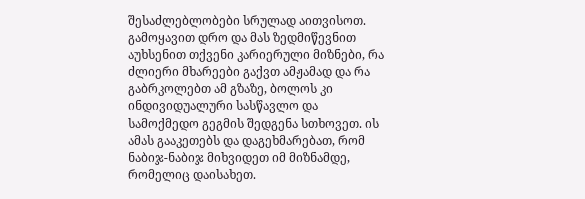შესაძლებლობები სრულად აითვისოთ. გამოყავით დრო და მას ზედმიწევნით აუხსენით თქვენი კარიერული მიზნები, რა ძლიერი მხარეები გაქვთ ამჟამად და რა გაბრკოლებთ ამ გზაზე, ბოლოს კი ინდივიდუალური სასწავლო და სამოქმედო გეგმის შედგენა სთხოვეთ. ის ამას გააკეთებს და დაგეხმარებათ, რომ ნაბიჯ-ნაბიჯ მიხვიდეთ იმ მიზნამდე, რომელიც დაისახეთ.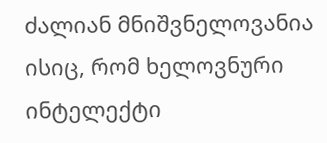ძალიან მნიშვნელოვანია ისიც, რომ ხელოვნური ინტელექტი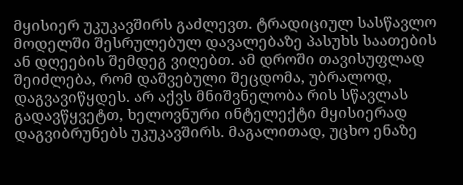მყისიერ უკუკავშირს გაძლევთ. ტრადიციულ სასწავლო მოდელში შესრულებულ დავალებაზე პასუხს საათების ან დღეების შემდეგ ვიღებთ. ამ დროში თავისუფლად შეიძლება, რომ დაშვებული შეცდომა, უბრალოდ, დაგვავიწყდეს. არ აქვს მნიშვნელობა რის სწავლას გადავწყვეტთ, ხელოვნური ინტელექტი მყისიერად დაგვიბრუნებს უკუკავშირს. მაგალითად, უცხო ენაზე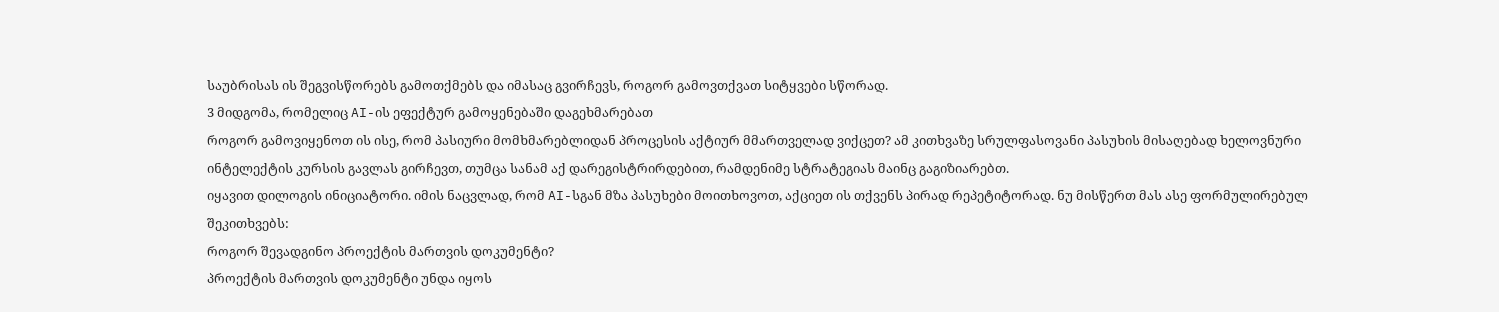საუბრისას ის შეგვისწორებს გამოთქმებს და იმასაც გვირჩევს, როგორ გამოვთქვათ სიტყვები სწორად.
3 მიდგომა, რომელიც AI-ის ეფექტურ გამოყენებაში დაგეხმარებათ
როგორ გამოვიყენოთ ის ისე, რომ პასიური მომხმარებლიდან პროცესის აქტიურ მმართველად ვიქცეთ? ამ კითხვაზე სრულფასოვანი პასუხის მისაღებად ხელოვნური ინტელექტის კურსის გავლას გირჩევთ, თუმცა სანამ აქ დარეგისტრირდებით, რამდენიმე სტრატეგიას მაინც გაგიზიარებთ.
იყავით დილოგის ინიციატორი. იმის ნაცვლად, რომ AI-სგან მზა პასუხები მოითხოვოთ, აქციეთ ის თქვენს პირად რეპეტიტორად. ნუ მისწერთ მას ასე ფორმულირებულ შეკითხვებს:
როგორ შევადგინო პროექტის მართვის დოკუმენტი?
პროექტის მართვის დოკუმენტი უნდა იყოს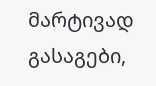მარტივად გასაგები,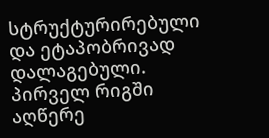სტრუქტურირებული და ეტაპობრივად დალაგებული. პირველ რიგში აღწერე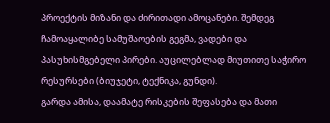პროექტის მიზანი და ძირითადი ამოცანები. შემდეგ ჩამოაყალიბე სამუშაოების გეგმა, ვადები და პასუხისმგებელი პირები. აუცილებლად მიუთითე საჭირო რესურსები (ბიუჯეტი, ტექნიკა, გუნდი).
გარდა ამისა, დაამატე რისკების შეფასება და მათი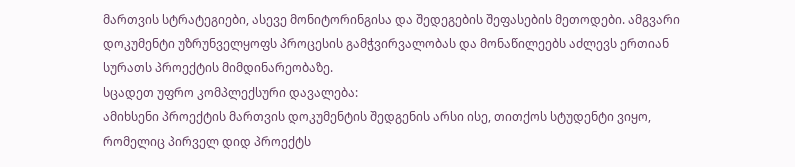მართვის სტრატეგიები, ასევე მონიტორინგისა და შედეგების შეფასების მეთოდები. ამგვარი დოკუმენტი უზრუნველყოფს პროცესის გამჭვირვალობას და მონაწილეებს აძლევს ერთიან სურათს პროექტის მიმდინარეობაზე.
სცადეთ უფრო კომპლექსური დავალება:
ამიხსენი პროექტის მართვის დოკუმენტის შედგენის არსი ისე, თითქოს სტუდენტი ვიყო, რომელიც პირველ დიდ პროექტს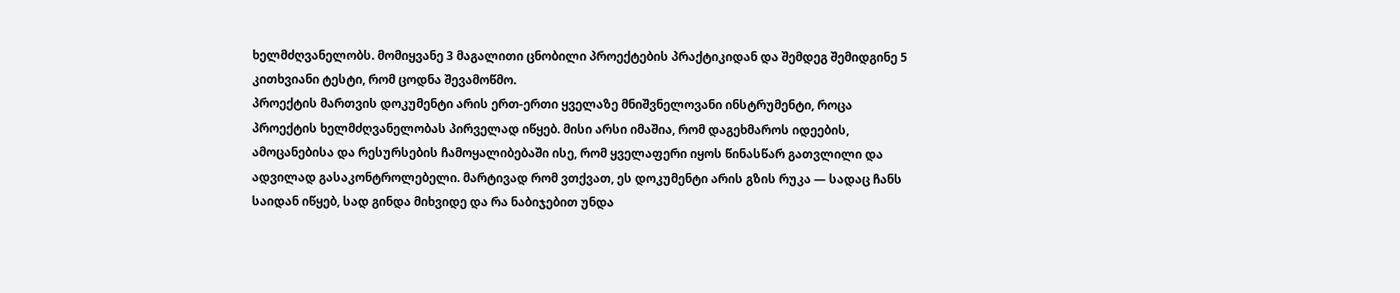ხელმძღვანელობს. მომიყვანე 3 მაგალითი ცნობილი პროექტების პრაქტიკიდან და შემდეგ შემიდგინე 5 კითხვიანი ტესტი, რომ ცოდნა შევამოწმო.
პროექტის მართვის დოკუმენტი არის ერთ-ერთი ყველაზე მნიშვნელოვანი ინსტრუმენტი, როცა პროექტის ხელმძღვანელობას პირველად იწყებ. მისი არსი იმაშია, რომ დაგეხმაროს იდეების, ამოცანებისა და რესურსების ჩამოყალიბებაში ისე, რომ ყველაფერი იყოს წინასწარ გათვლილი და ადვილად გასაკონტროლებელი. მარტივად რომ ვთქვათ, ეს დოკუმენტი არის გზის რუკა — სადაც ჩანს საიდან იწყებ, სად გინდა მიხვიდე და რა ნაბიჯებით უნდა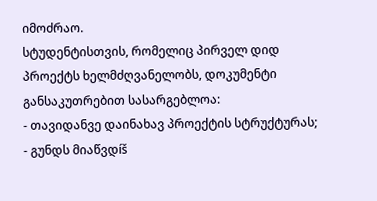იმოძრაო.
სტუდენტისთვის, რომელიც პირველ დიდ პროექტს ხელმძღვანელობს, დოკუმენტი განსაკუთრებით სასარგებლოა:
- თავიდანვე დაინახავ პროექტის სტრუქტურას;
- გუნდს მიაწვდíš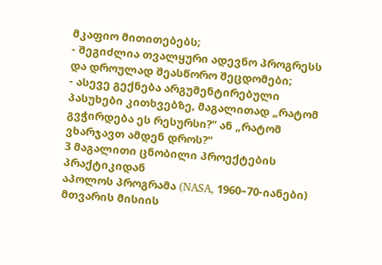მკაფიო მითითებებს;
- შეგიძლია თვალყური ადევნო პროგრესს და დროულად შეასწორო შეცდომები;
- ასევე გექნება არგუმენტირებული პასუხები კითხვებზე, მაგალითად „რატომ გვჭირდება ეს რესურსი?“ ან „რატომ ვხარჯავთ ამდენ დროს?“
3 მაგალითი ცნობილი პროექტების პრაქტიკიდან
აპოლოს პროგრამა (NASA, 1960–70-იანები)
მთვარის მისიის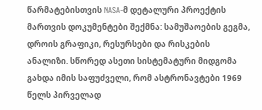წარმატებისთვის NASA-მ დეტალური პროექტის მართვის დოკუმენტები შექმნა: სამუშაოების გეგმა, დროის გრაფიკი, რესურსები და რისკების ანალიზი. სწორედ ასეთი სისტემატური მიდგომა გახდა იმის საფუძველი, რომ ასტრონავტები 1969 წელს პირველად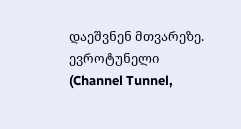დაეშვნენ მთვარეზე.
ევროტუნელი (Channel Tunnel,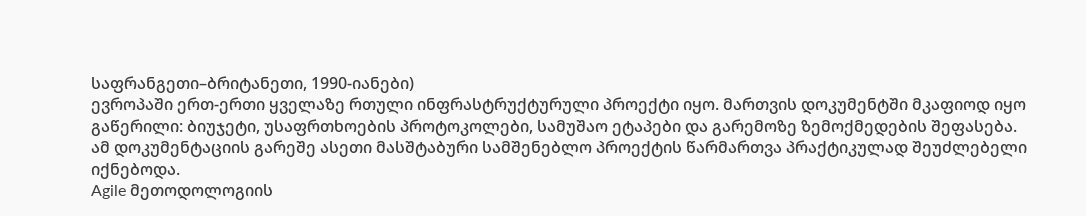საფრანგეთი–ბრიტანეთი, 1990-იანები)
ევროპაში ერთ-ერთი ყველაზე რთული ინფრასტრუქტურული პროექტი იყო. მართვის დოკუმენტში მკაფიოდ იყო გაწერილი: ბიუჯეტი, უსაფრთხოების პროტოკოლები, სამუშაო ეტაპები და გარემოზე ზემოქმედების შეფასება. ამ დოკუმენტაციის გარეშე ასეთი მასშტაბური სამშენებლო პროექტის წარმართვა პრაქტიკულად შეუძლებელი იქნებოდა.
Agile მეთოდოლოგიის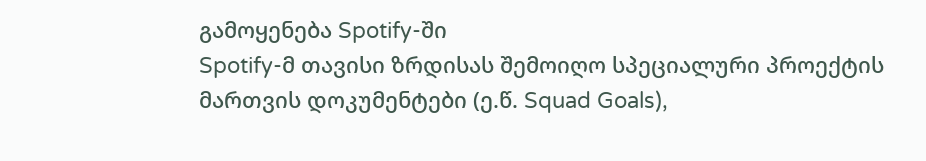გამოყენება Spotify-ში
Spotify-მ თავისი ზრდისას შემოიღო სპეციალური პროექტის მართვის დოკუმენტები (ე.წ. Squad Goals),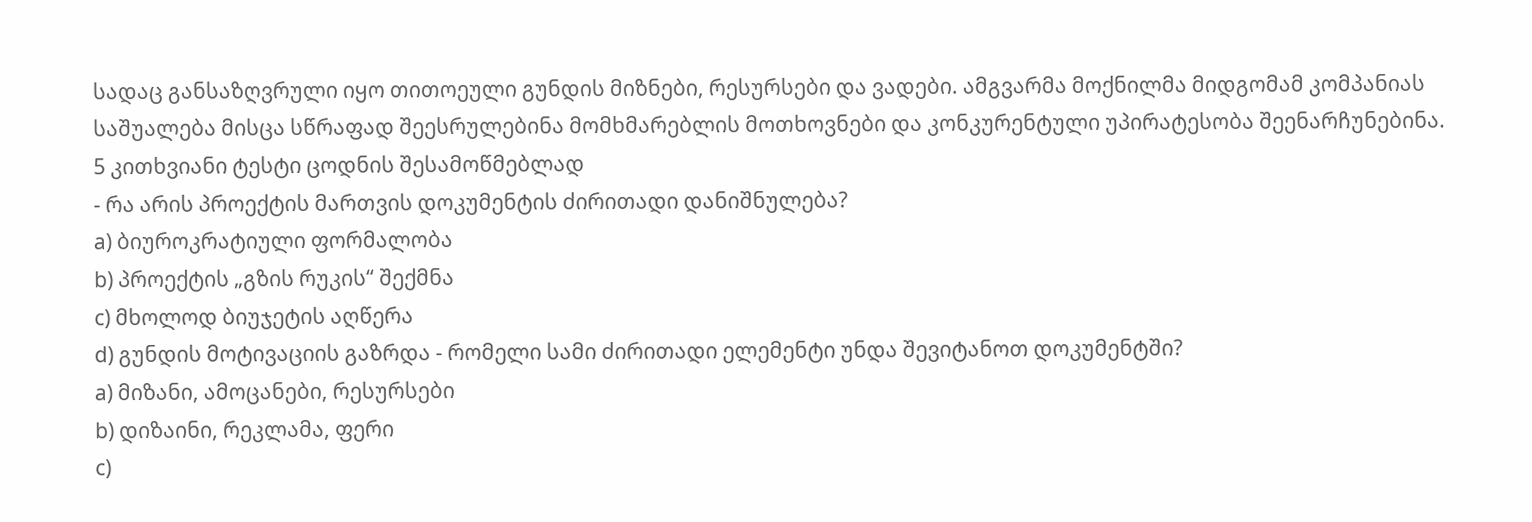სადაც განსაზღვრული იყო თითოეული გუნდის მიზნები, რესურსები და ვადები. ამგვარმა მოქნილმა მიდგომამ კომპანიას საშუალება მისცა სწრაფად შეესრულებინა მომხმარებლის მოთხოვნები და კონკურენტული უპირატესობა შეენარჩუნებინა.
5 კითხვიანი ტესტი ცოდნის შესამოწმებლად
- რა არის პროექტის მართვის დოკუმენტის ძირითადი დანიშნულება?
a) ბიუროკრატიული ფორმალობა
b) პროექტის „გზის რუკის“ შექმნა
c) მხოლოდ ბიუჯეტის აღწერა
d) გუნდის მოტივაციის გაზრდა - რომელი სამი ძირითადი ელემენტი უნდა შევიტანოთ დოკუმენტში?
a) მიზანი, ამოცანები, რესურსები
b) დიზაინი, რეკლამა, ფერი
c)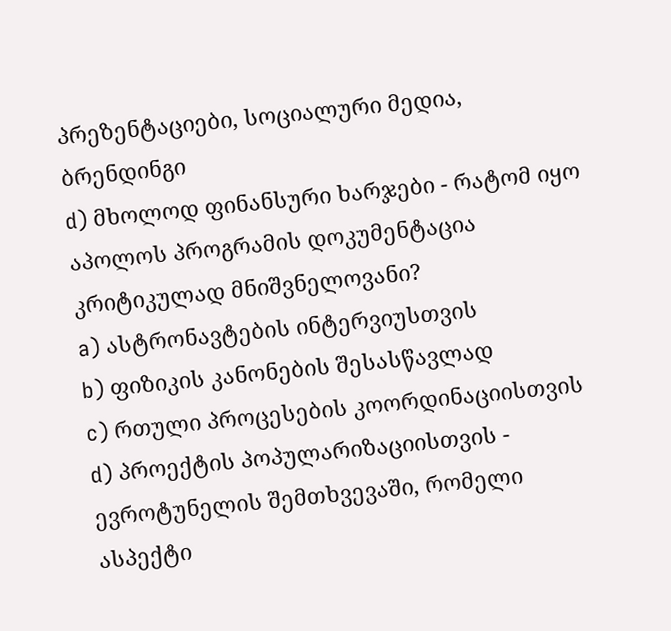პრეზენტაციები, სოციალური მედია, ბრენდინგი
d) მხოლოდ ფინანსური ხარჯები - რატომ იყო აპოლოს პროგრამის დოკუმენტაცია კრიტიკულად მნიშვნელოვანი?
a) ასტრონავტების ინტერვიუსთვის
b) ფიზიკის კანონების შესასწავლად
c) რთული პროცესების კოორდინაციისთვის
d) პროექტის პოპულარიზაციისთვის - ევროტუნელის შემთხვევაში, რომელი ასპექტი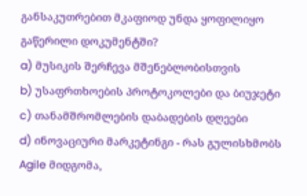განსაკუთრებით მკაფიოდ უნდა ყოფილიყო გაწერილი დოკუმენტში?
a) მუსიკის შერჩევა მშენებლობისთვის
b) უსაფრთხოების პროტოკოლები და ბიუჯეტი
c) თანამშრომლების დაბადების დღეები
d) ინოვაციური მარკეტინგი - რას გულისხმობს Agile მიდგომა,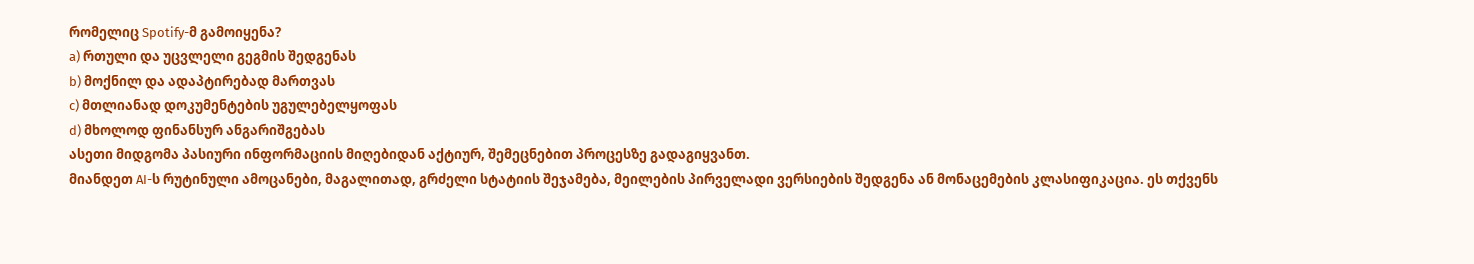რომელიც Spotify-მ გამოიყენა?
a) რთული და უცვლელი გეგმის შედგენას
b) მოქნილ და ადაპტირებად მართვას
c) მთლიანად დოკუმენტების უგულებელყოფას
d) მხოლოდ ფინანსურ ანგარიშგებას
ასეთი მიდგომა პასიური ინფორმაციის მიღებიდან აქტიურ, შემეცნებით პროცესზე გადაგიყვანთ.
მიანდეთ AI-ს რუტინული ამოცანები, მაგალითად, გრძელი სტატიის შეჯამება, მეილების პირველადი ვერსიების შედგენა ან მონაცემების კლასიფიკაცია. ეს თქვენს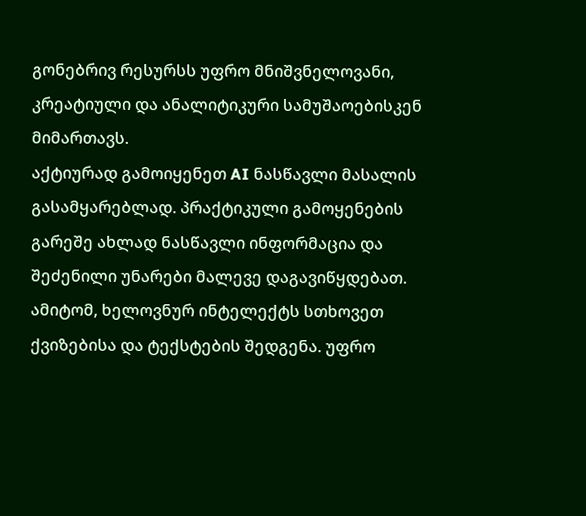გონებრივ რესურსს უფრო მნიშვნელოვანი, კრეატიული და ანალიტიკური სამუშაოებისკენ მიმართავს.
აქტიურად გამოიყენეთ AI ნასწავლი მასალის გასამყარებლად. პრაქტიკული გამოყენების გარეშე ახლად ნასწავლი ინფორმაცია და შეძენილი უნარები მალევე დაგავიწყდებათ. ამიტომ, ხელოვნურ ინტელექტს სთხოვეთ ქვიზებისა და ტექსტების შედგენა. უფრო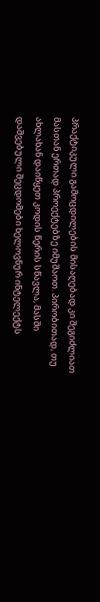პრაქტიკული გამოცდილების მისაღებად კი შეგიძლიათ მასთან ერთად პროექტებზე იმუშაოთ. პირობითად, თუ ახლახან დაიწყეთ კოდის წერის სწავლა, მასში დაშვებული შეცდომები ხელოვნურ ინტელექტს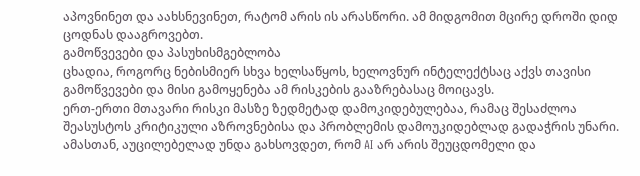აპოვნინეთ და აახსნევინეთ, რატომ არის ის არასწორი. ამ მიდგომით მცირე დროში დიდ ცოდნას დააგროვებთ.
გამოწვევები და პასუხისმგებლობა
ცხადია, როგორც ნებისმიერ სხვა ხელსაწყოს, ხელოვნურ ინტელექტსაც აქვს თავისი გამოწვევები და მისი გამოყენება ამ რისკების გააზრებასაც მოიცავს.
ერთ-ერთი მთავარი რისკი მასზე ზედმეტად დამოკიდებულებაა, რამაც შესაძლოა შეასუსტოს კრიტიკული აზროვნებისა და პრობლემის დამოუკიდებლად გადაჭრის უნარი. ამასთან, აუცილებელად უნდა გახსოვდეთ, რომ AI არ არის შეუცდომელი და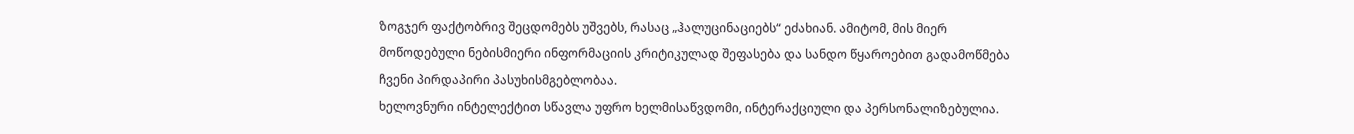ზოგჯერ ფაქტობრივ შეცდომებს უშვებს, რასაც „ჰალუცინაციებს“ ეძახიან. ამიტომ, მის მიერ მოწოდებული ნებისმიერი ინფორმაციის კრიტიკულად შეფასება და სანდო წყაროებით გადამოწმება ჩვენი პირდაპირი პასუხისმგებლობაა.
ხელოვნური ინტელექტით სწავლა უფრო ხელმისაწვდომი, ინტერაქციული და პერსონალიზებულია.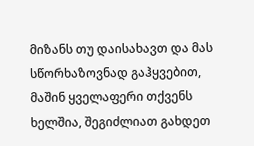მიზანს თუ დაისახავთ და მას სწორხაზოვნად გაჰყვებით, მაშინ ყველაფერი თქვენს ხელშია, შეგიძლიათ გახდეთ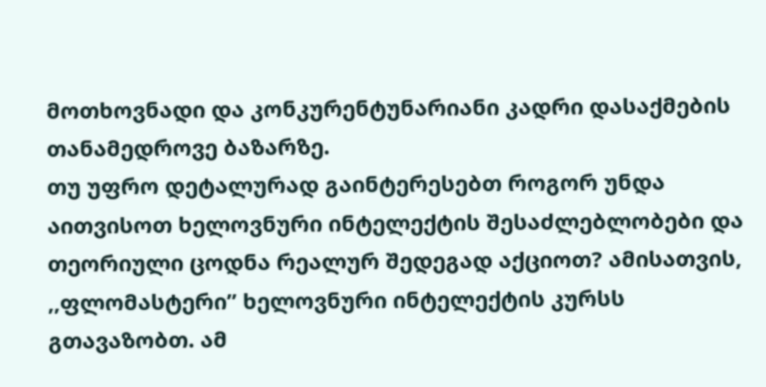მოთხოვნადი და კონკურენტუნარიანი კადრი დასაქმების თანამედროვე ბაზარზე.
თუ უფრო დეტალურად გაინტერესებთ როგორ უნდა აითვისოთ ხელოვნური ინტელექტის შესაძლებლობები და თეორიული ცოდნა რეალურ შედეგად აქციოთ? ამისათვის, ,,ფლომასტერი” ხელოვნური ინტელექტის კურსს გთავაზობთ. ამ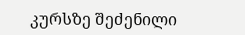კურსზე შეძენილი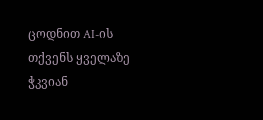ცოდნით AI-ის თქვენს ყველაზე ჭკვიან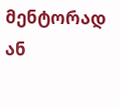მენტორად ან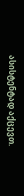ასისტენტად აქცევთ.